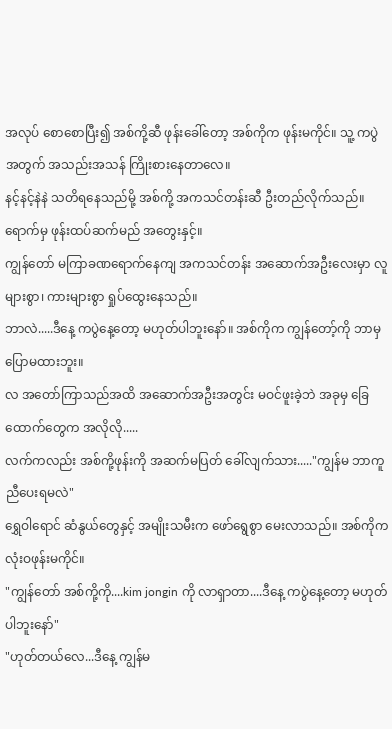အလုပ် စောစောပြီး၍ အစ်ကို့ဆီ ဖုန်းခေါ်တော့ အစ်ကိုက ဖုန်းမကိုင်။ သူ့ ကပွဲအတွက် အသည်းအသန် ကြိုးစားနေတာလေ။
နင့်နင့်နဲနဲ သတိရနေသည်မို့ အစ်ကို့ အကသင်တန်းဆီ ဦးတည်လိုက်သည်။ ရောက်မှ ဖုန်းထပ်ဆက်မည် အတွေးနှင့်။
ကျွန်တော် မကြာခဏရောက်နေကျ အကသင်တန်း အဆောက်အဦးလေးမှာ လူများစွာ၊ ကားများစွာ ရှုပ်ထွေးနေသည်။
ဘာလဲ.....ဒီနေ့ ကပွဲနေ့တော့ မဟုတ်ပါဘူးနော်။ အစ်ကိုက ကျွန်တော့်ကို ဘာမှပြောမထားဘူး။
လ အတော်ကြာသည်အထိ အဆောက်အဦးအတွင်း မဝင်ဖူးခဲ့ဘဲ အခုမှ ခြေထောက်တွေက အလိုလို.....
လက်ကလည်း အစ်ကို့ဖုန်းကို အဆက်မပြတ် ခေါ်လျက်သား....."ကျွန်မ ဘာကူညီပေးရမလဲ"
ရွှေဝါရောင် ဆံနွယ်တွေနှင့် အမျိုးသမီးက ဖော်ရွေစွာ မေးလာသည်။ အစ်ကိုက လုံးဝဖုန်းမကိုင်။
"ကျွန်တော် အစ်ကို့ကို....kim jongin ကို လာရှာတာ....ဒီနေ့ ကပွဲနေ့တော့ မဟုတ်ပါဘူးနော်"
"ဟုတ်တယ်လေ...ဒီနေ့ ကျွန်မ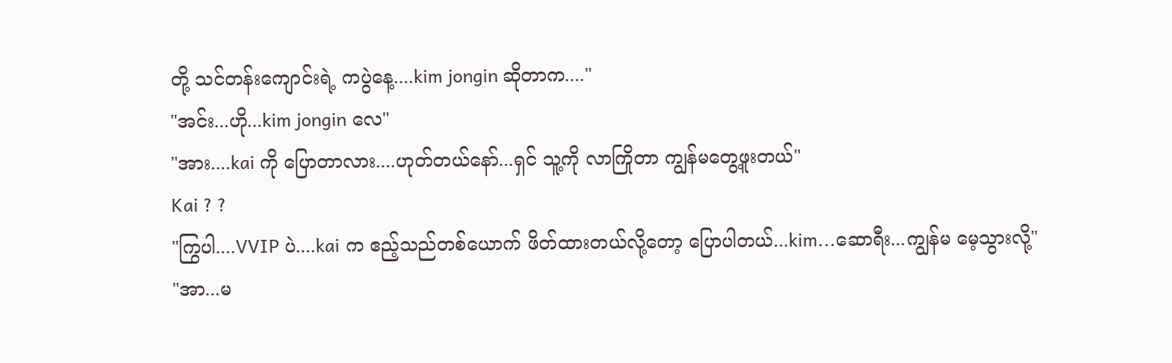တို့ သင်တန်းကျောင်းရဲ့ ကပွဲနေ့....kim jongin ဆိုတာက...."
"အင်း...ဟို...kim jongin လေ"
"အား....kai ကို ပြောတာလား....ဟုတ်တယ်နော်...ရှင် သူ့ကို လာကြိုတာ ကျွန်မတွေ့ဖူးတယ်"
Kai ? ?
"ကြွပါ....VVIP ပဲ....kai က ဧည့်သည်တစ်ယောက် ဖိတ်ထားတယ်လို့တော့ ပြောပါတယ်...kim...ဆောရီး...ကျွန်မ မေ့သွားလို့"
"အာ...မ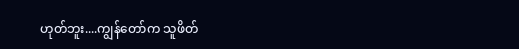ဟုတ်ဘူး....ကျွန်တော်က သူဖိတ်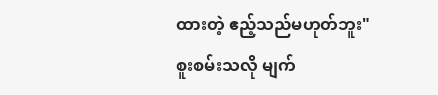ထားတဲ့ ဧည့်သည်မဟုတ်ဘူး"
စူးစမ်းသလို မျက်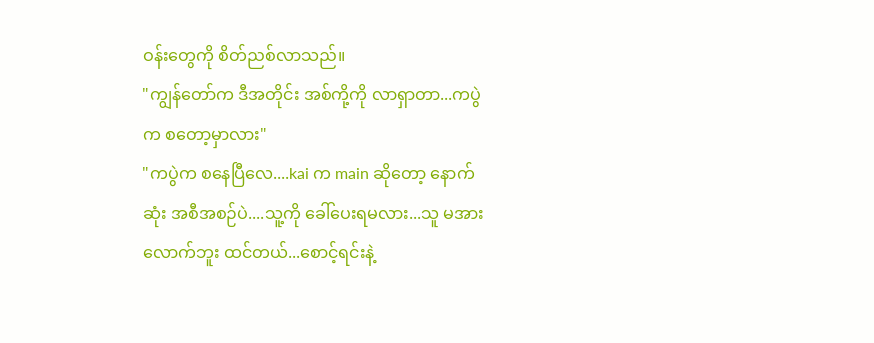ဝန်းတွေကို စိတ်ညစ်လာသည်။
"ကျွန်တော်က ဒီအတိုင်း အစ်ကို့ကို လာရှာတာ...ကပွဲက စတော့မှာလား"
"ကပွဲက စနေပြီလေ....kai က main ဆိုတော့ နောက်ဆုံး အစီအစဉ်ပဲ....သူ့ကို ခေါ်ပေးရမလား...သူ မအားလောက်ဘူး ထင်တယ်...စောင့်ရင်းနဲ့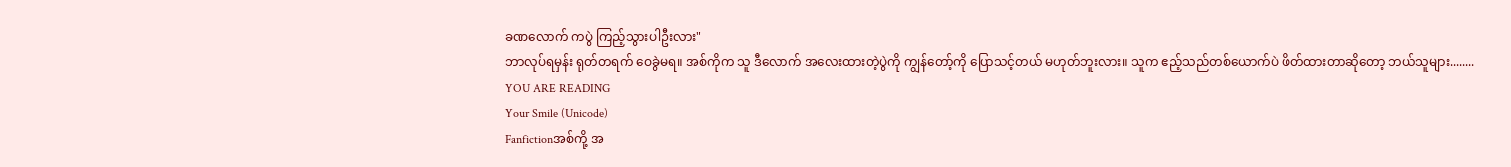ခဏလောက် ကပွဲ ကြည့်သွားပါဦးလား"
ဘာလုပ်ရမှန်း ရုတ်တရက် ဝေခွဲမရ။ အစ်ကိုက သူ ဒီလောက် အလေးထားတဲ့ပွဲကို ကျွန်တော့်ကို ပြောသင့်တယ် မဟုတ်ဘူးလား။ သူက ဧည့်သည်တစ်ယောက်ပဲ ဖိတ်ထားတာဆိုတော့ ဘယ်သူများ........
YOU ARE READING
Your Smile (Unicode)
Fanfictionအစ်ကို့ အ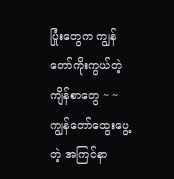ပြုံးတွေက ကျွန်တော်ကိုးကွယ်တဲ့ ကျိန်စာတွေ ~ ~ ကျွန်တော်ထွေးပွေ့တဲ့ အကြင်နာ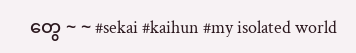တွေ ~ ~ #sekai #kaihun #my isolated world